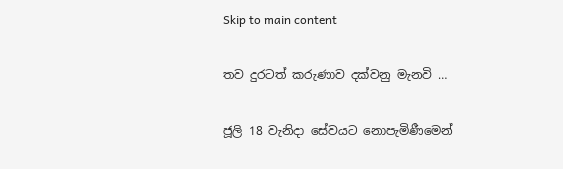Skip to main content

තව දුරටත් කරුණාව දක්වනු මැනවි …

ජූලි 18 වැනිදා සේවයට නොපැමිණීමෙන්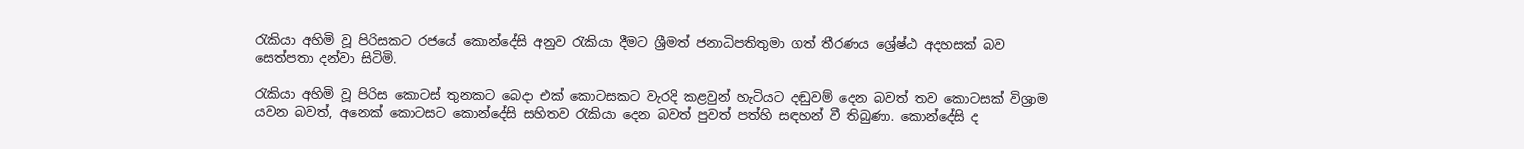රැකියා අහිමි වූ පිරිසකට රජයේ කොන්දේසි අනුව රැකියා දීමට ශ්‍රීමත් ජනාධිපතිතුමා ගත් තීරණය ශ්‍රේෂ්ඨ අදහසක් බව සෙත්පතා දන්වා සිටිමි.

රැකියා අහිමි වූ පිරිස කොටස් තුනකට බෙදා එක් කොටසකට වැරදි කළවුන් හැටියට දඬුවම් දෙන බවත් තව කොටසක් විශ්‍රාම යවන බවත්, අනෙක් කොටසට කොන්දේසි සහිතව රැකියා දෙන බවත් පුවත් පත්හි සඳහන් වී තිබුණා. කොන්දේසි ද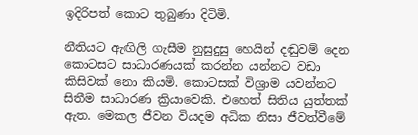ඉදිරිපත් කොට තුබුණා දිටිමි.

නීතියට ඇඟිලි ගැසීම නුසුදුසු හෙයින් දඬුවම් දෙන කොටසට සාධාරණයක් කරන්න යන්නට වඩා කිසිවක් නො කියමි. කොටසක් විශ්‍රාම යවන්නට සිතීම සාධාරණ ක්‍රියාවෙකි. එහෙත් සිතිය යුත්තක් ඇත. මෙකල ජීවන වියදම අධික නිසා ජීවත්වීමේ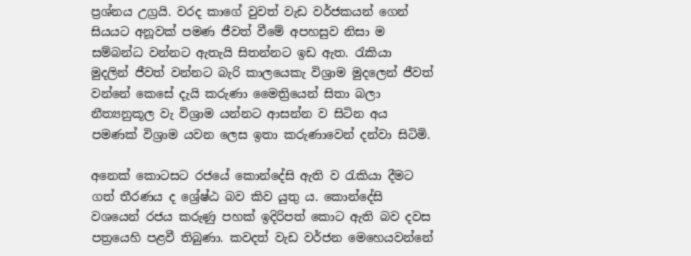ප්‍රශ්නය උග්‍රයි. වරද කාගේ වුවත් වැඩ වර්ජකයන් ගෙන් සියයට අනූවක් පමණ ජීවත් වීමේ අපහසුව නිසා ම සම්බන්ධ වන්නට ඇතැයි සිතන්නට ඉඩ ඇත. රැකියා මුදලින් ජීවත් වන්නට බැරි කාලයෙකැ විශ්‍රාම මුදලෙන් ජීවත් වන්නේ කෙසේ දැයි කරුණා මෛත්‍රියෙන් සිතා බලා නීත්‍යනුකූල වැ විශ්‍රාම යන්නට ආසන්න ව සිටින අය පමණක් විශ්‍රාම යවන ලෙස ඉතා කරුණාවෙන් දන්වා සිටිමි.

අනෙක් කොටසට රජයේ කොන්දේසි ඇති ව රැකියා දීමට ගත් තීරණය ද ශ්‍රේෂ්ඨ බව කිව යුතු ය. කොන්දේසි වශයෙන් රජය කරුණු පහක් ඉදිරිපත් කොට ඇති බව දවස පත්‍රයෙහි පළවී තිබුණා. කවදත් වැඩ වර්ජන මෙහෙයවන්නේ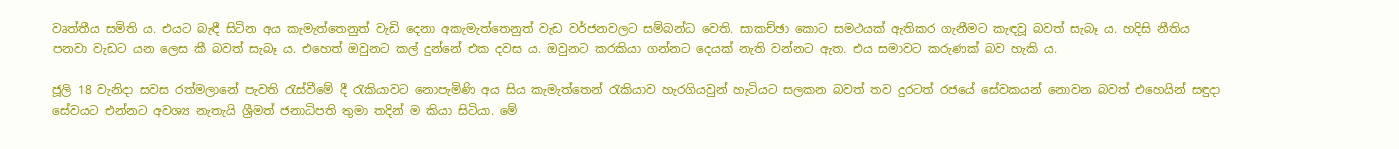වෘත්තීය සමිති ය. එයට බැඳී සිටින අය කැමැත්තෙනුත් වැඩි දෙනා අකැමැත්තෙනුත් වැඩ වර්ජනවලට සම්බන්ධ වෙති. සාකච්ඡා කොට සමථයක් ඇතිකර ගැනීමට කැඳවූ බවත් සැබෑ ය. හදිසි නීතිය පනවා වැඩට යන ලෙස කී බවත් සැබෑ ය. එහෙත් ඔවුනට කල් දුන්නේ එක දවස ය. ඔවුනට කරකියා ගන්නට දෙයක් නැති වන්නට ඇත. එය සමාවට කරුණක් බව හැකි ය.

ජූලි 18 වැනිදා සවස රත්මලානේ පැවති රැස්වීමේ දී රැකියාවට නොපැමිණි අය සිය කැමැත්තෙන් රැකියාව හැරගියවුන් හැටියට සලකන බවත් තව දුරටත් රජයේ සේවකයන් නොවන බවත් එහෙයින් සඳුදා සේවයට එන්නට අවශ්‍ය නැතැයි ශ්‍රීමත් ජනාධිපති තුමා තදින් ම කියා සිටියා. මේ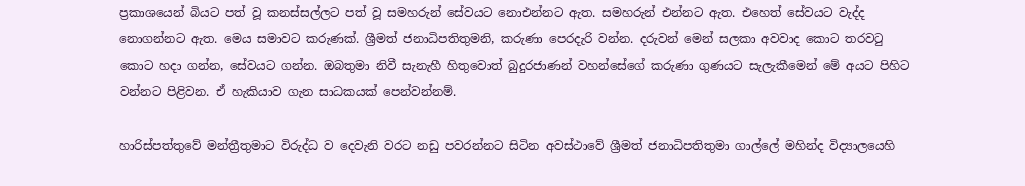ප්‍රකාශයෙන් බියට පත් වූ කනස්සල්ලට පත් වූ සමහරුන් සේවයට නොඑන්නට ඇත. සමහරුන් එන්නට ඇත. එහෙත් සේවයට වැද්ද නොගන්නට ඇත. මෙය සමාවට කරුණක්. ශ්‍රීමත් ජනාධිපතිතුමනි, කරුණා පෙරදැරි වන්න. දරුවන් මෙන් සලකා අවවාද කොට තරවටු කොට හදා ගන්න, සේවයට ගන්න. ඔබතුමා නිවී සැනැහී හිතුවොත් බුදුරජාණන් වහන්සේගේ කරුණා ගුණයට සැලැකීමෙන් මේ අයට පිහිට වන්නට පිළිවන. ඒ හැකියාව ගැන සාධකයක් පෙන්වන්නම්.

හාරිස්පත්තුවේ මන්ත්‍රීතුමාට විරුද්ධ ව දෙවැනි වරට නඩු පවරන්නට සිටින අවස්ථාවේ ශ්‍රීමත් ජනාධිපතිතුමා ගාල්ලේ මහින්ද විද්‍යාලයෙහි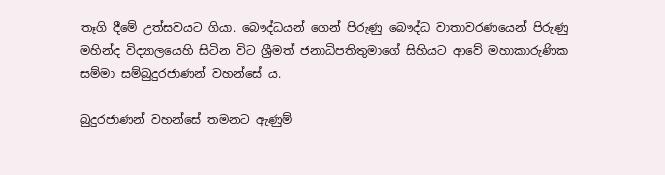තෑගි දීමේ උත්සවයට ගියා. බෞද්ධයන් ගෙන් පිරුණු බෞද්ධ වාතාවරණයෙන් පිරුණු මහින්ද විද්‍යාලයෙහි සිටින විට ශ්‍රීමත් ජනාධිපතිතුමාගේ සිහියට ආවේ මහාකාරුණික සම්මා සම්බුදුරජාණන් වහන්සේ ය.

බුදුරජාණන් වහන්සේ තමනට ඇණුම්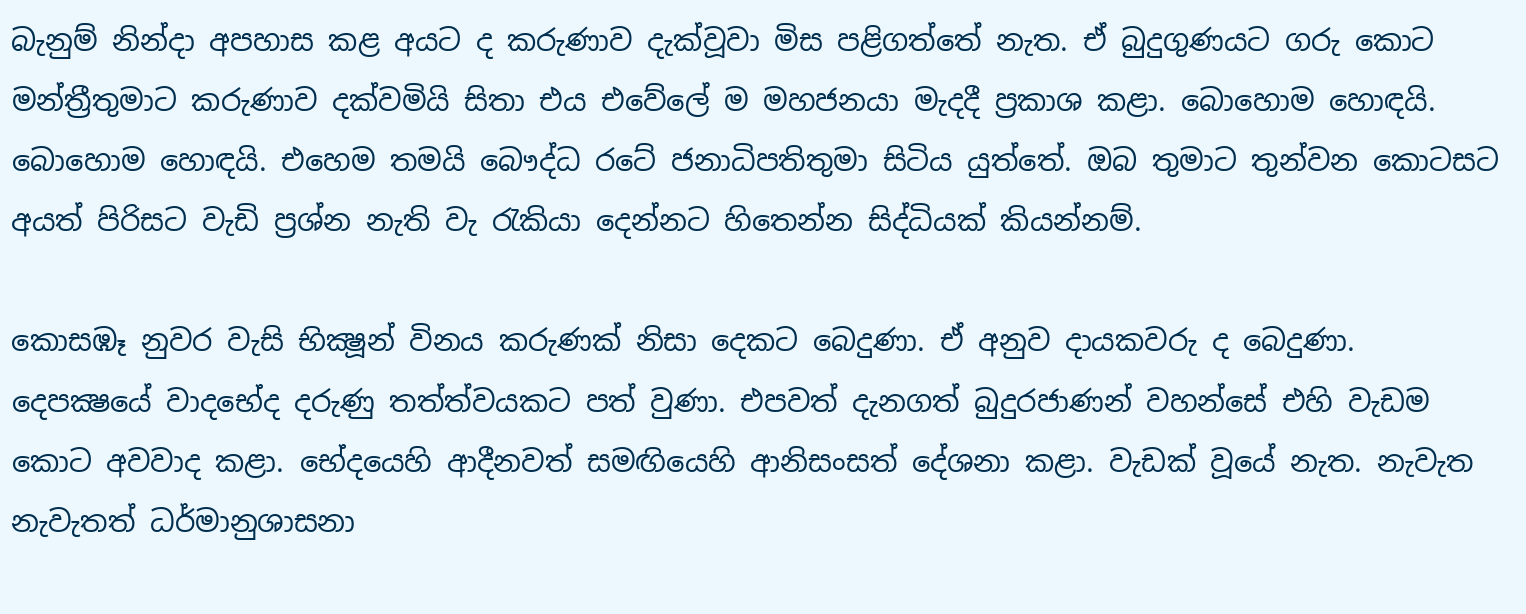බැනුම් නින්දා අපහාස කළ අයට ද කරුණාව දැක්වූවා මිස පළිගත්තේ නැත. ඒ බුදුගුණයට ගරු කොට මන්ත්‍රීතුමාට කරුණාව දක්වමියි සිතා එය එවේලේ ම මහජනයා මැදදී ප්‍රකාශ කළා. බොහොම හොඳයි. බොහොම හොඳයි. එහෙම තමයි බෞද්ධ රටේ ජනාධිපතිතුමා සිටිය යුත්තේ. ඔබ තුමාට තුන්වන කොටසට අයත් පිරිසට වැඩි ප්‍රශ්න නැති වැ රැකියා දෙන්නට හිතෙන්න සිද්ධියක් කියන්නම්.

කොසඹෑ නුවර වැසි භික්‍ෂූන් විනය කරුණක් නිසා දෙකට බෙදුණා. ඒ අනුව දායකවරු ද බෙදුණා. දෙපක්‍ෂයේ වාදභේද දරුණු තත්ත්වයකට පත් වුණා. එපවත් දැනගත් බුදුරජාණන් වහන්සේ එහි වැඩම කොට අවවාද කළා. භේදයෙහි ආදීනවත් සමඟියෙහි ආනිසංසත් දේශනා කළා. වැඩක් වූයේ නැත. නැවැත නැවැතත් ධර්මානුශාසනා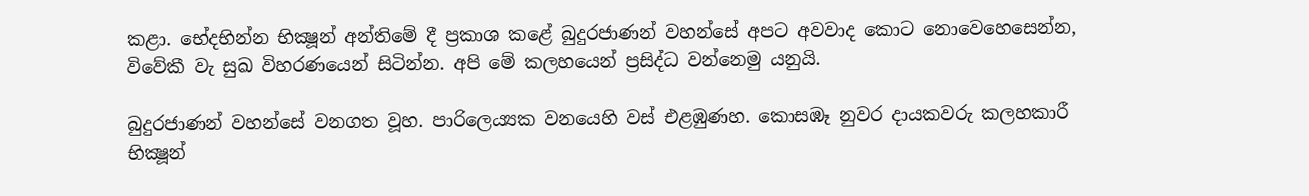කළා. භේදභින්න භික්‍ෂූන් අන්තිමේ දී ප්‍රකාශ කළේ බුදුරජාණන් වහන්සේ අපට අවවාද කොට නොවෙහෙසෙන්න, විවේකී වැ සුඛ විහරණයෙන් සිටින්න. අපි මේ කලහයෙන් ප්‍රසිද්ධ වන්නෙමු යනුයි.

බුදුරජාණන් වහන්සේ වනගත වූහ. පාරිලෙය්‍යක වනයෙහි වස් එළඹුණහ. කොසඹෑ නුවර දායකවරු කලහකාරී භික්‍ෂූන්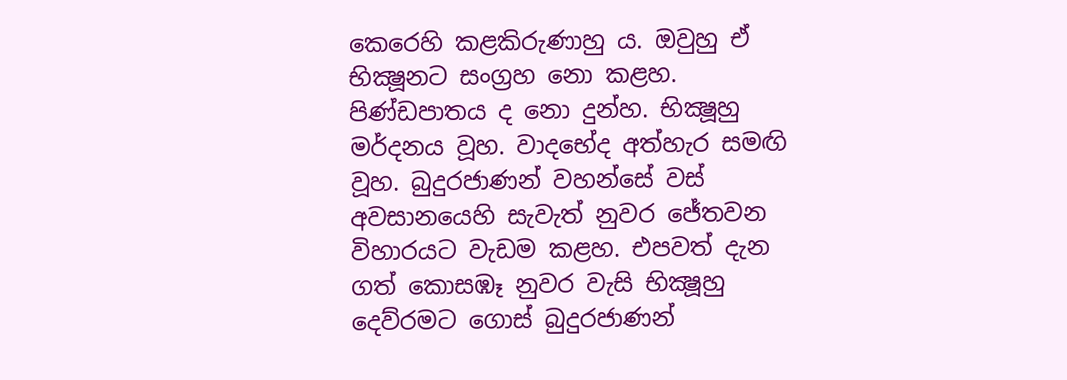කෙරෙහි කළකිරුණාහු ය. ඔවුහු ඒ භික්‍ෂූනට සංග්‍රහ නො කළහ. පිණ්ඩපාතය ද නො දුන්හ. භික්‍ෂූහු මර්දනය වූහ. වාදභේද අත්හැර සමඟි වූහ. බුදුරජාණන් වහන්සේ වස් අවසානයෙහි සැවැත් නුවර ජේතවන විහාරයට වැඩම කළහ. එපවත් දැන ගත් කොසඹෑ නුවර වැසි භික්‍ෂූහු දෙව්රමට ගොස් බුදුරජාණන්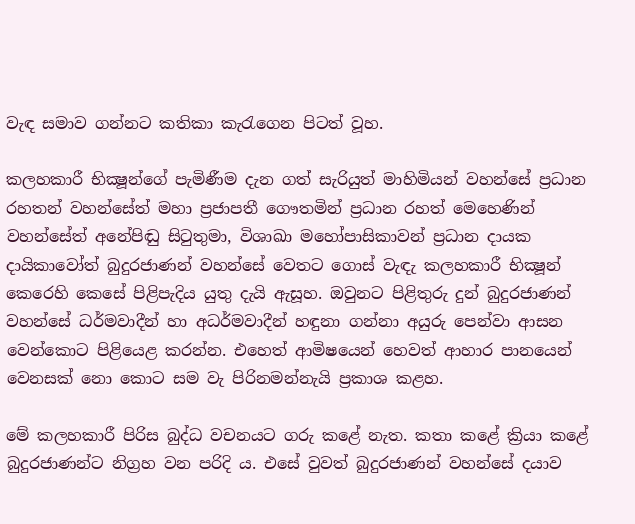වැඳ සමාව ගන්නට කතිකා කැරැගෙන පිටත් වූහ.

කලහකාරී භික්‍ෂූන්ගේ පැමිණීම දැන ගත් සැරියුත් මාහිමියන් වහන්සේ ප්‍රධාන රහතන් වහන්සේත් මහා ප්‍රජාපතී ගෞතමින් ප්‍රධාන රහත් මෙහෙණින් වහන්සේත් අනේපිඬු සිටුතුමා, විශාඛා මහෝපාසිකාවන් ප්‍රධාන දායක දායිකාවෝත් බුදුරජාණන් වහන්සේ වෙතට ගොස් වැඳැ කලහකාරී භික්‍ෂූන් කෙරෙහි කෙසේ පිළිපැදිය යුතු දැයි ඇසූහ. ඔවුනට පිළිතුරු දුන් බුදුරජාණන් වහන්සේ ධර්මවාදීන් හා අධර්මවාදීන් හඳුනා ගන්නා අයුරු පෙන්වා ආසන වෙන්කොට පිළියෙළ කරන්න. එහෙත් ආමිෂයෙන් හෙවත් ආහාර පානයෙන් වෙනසක් නො කොට සම වැ පිරිනමන්නැයි ප්‍රකාශ කළහ.

මේ කලහකාරී පිරිස බුද්ධ වචනයට ගරු කළේ නැත. කතා කළේ ක්‍රියා කළේ බුදුරජාණන්ට නිග්‍රහ වන පරිදි ය. එසේ වුවත් බුදුරජාණන් වහන්සේ දයාව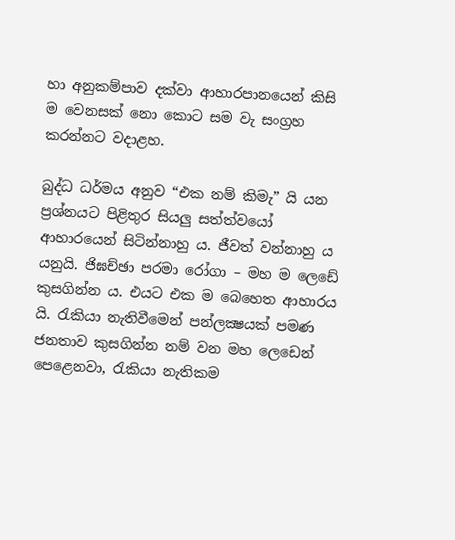හා අනුකම්පාව දක්වා ආහාරපානයෙන් කිසි ම වෙනසක් නො කොට සම වැ සංග්‍රහ කරන්නට වදාළහ.

බුද්ධ ධර්මය අනුව “එක නම් කිමැ” යි යන ප්‍රශ්නයට පිළිතුර සියලු සත්ත්වයෝ ආහාරයෙන් සිටින්නාහු ය. ජීවත් වන්නාහු ය යනුයි. ජිඝච්ඡා පරමා රෝගා – මහ ම ලෙඩේ කුසගින්න ය. එයට එක ම බෙහෙත ආහාරය යි. රැකියා නැතිවීමෙන් පන්ලක්‍ෂයක් පමණ ජනතාව කුසගින්න නම් වන මහ ලෙඩෙන් පෙළෙනවා, රැකියා නැතිකම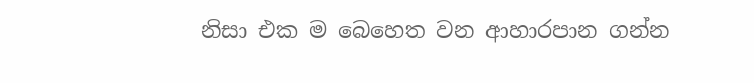නිසා එක ම බෙහෙත වන ආහාරපාන ගන්න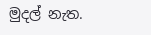මුදල් නැත.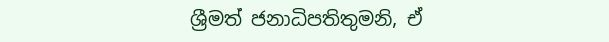ශ්‍රීමත් ජනාධිපතිතුමනි, ඒ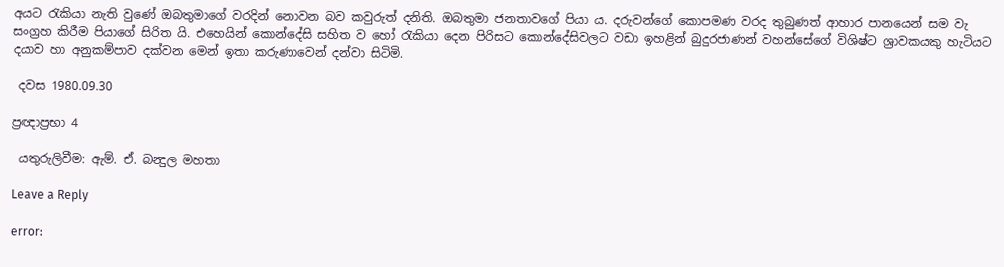අයට රැකියා නැති වුණේ ඔබතුමාගේ වරදින් නොවන බව කවුරුත් දනිති. ඔබතුමා ජනතාවගේ පියා ය. දරුවන්ගේ කොපමණ වරද තුබුණත් ආහාර පානයෙන් සම වැ සංග්‍රහ කිරීම පියාගේ සිරිත යි. එහෙයින් කොන්දේසි සහිත ව හෝ රැකියා දෙන පිරිසට කොන්දේසිවලට වඩා ඉහළින් බුදුරජාණන් වහන්සේගේ විශිෂ්ට ශ්‍රාවකයකු හැටියට දයාව හා අනුකම්පාව දක්වන මෙන් ඉතා කරුණාවෙන් දන්වා සිටිමි.

 දවස 1980.09.30

ප්‍රඥාප්‍රභා 4

 යතුරුලිවීම: ඇම්. ඒ. බන්‍දුල මහතා

Leave a Reply

error: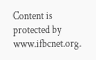Content is protected by www.ifbcnet.org.